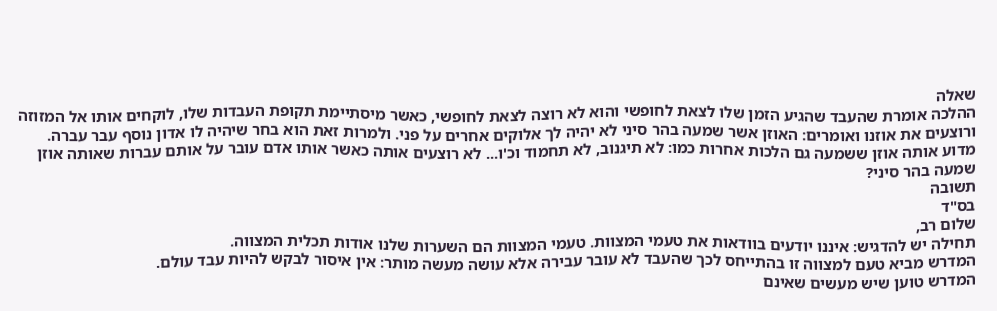שאלה
ההלכה אומרת שהעבד שהגיע הזמן שלו לצאת לחופשי והוא לא רוצה לצאת לחופשי, כאשר מיסתיימת תקופת העבדות שלו, לוקחים אותו אל המזוזה ורוצעים את אוזנו ואומרים: האוזן אשר שמעה בהר סיני לא יהיה לך אלוקים אחרים על פני. ולמרות זאת הוא בחר שיהיה לו אדון נוסף עבר עברה.
מדוע אותה אוזן ששמעה גם הלכות אחרות כמו: לא תיגנוב, לא תחמוד וכ'ו... לא רוצעים אותה כאשר אותו אדם עובר על אותם עברות שאותה אוזן שמעה בהר סיני?
תשובה
בס"ד
שלום רב,
תחילה יש להדגיש: איננו יודעים בוודאות את טעמי המצוות. טעמי המצוות הם השערות שלנו אודות תכלית המצווה.
המדרש מביא טעם למצווה זו בהתייחס לכך שהעבד לא עובר עבירה אלא עושה מעשה מותר: אין איסור לבקש להיות עבד עולם.
המדרש טוען שיש מעשים שאינם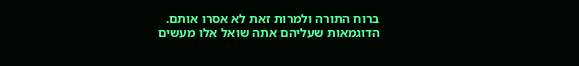ברוח התורה ולמרות זאת לא אסרו אותם.
הדוגמאות שעליהם אתה שואל אלו מעשים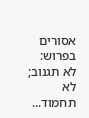אסורים בפרוש:
לא תגנוב; לא תחמוד...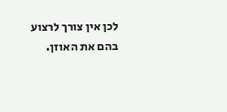לכן אין צורך לרצוע בהם את האוזן.